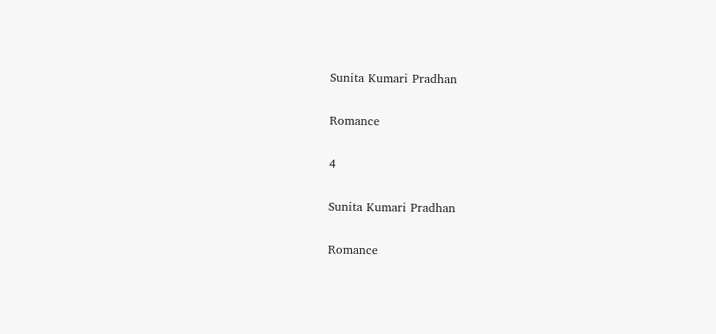Sunita Kumari Pradhan

Romance

4

Sunita Kumari Pradhan

Romance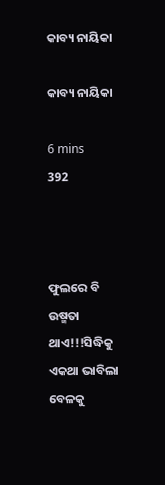କାବ୍ୟ ନାୟିକା

କାବ୍ୟ ନାୟିକା

6 mins
392



ଫୁଲରେ ବି ଉଷ୍ମତା ଥାଏ!!!ସିଦ୍ଧିକୁ ଏକଥା ଭାବିଲା ବେଳକୁ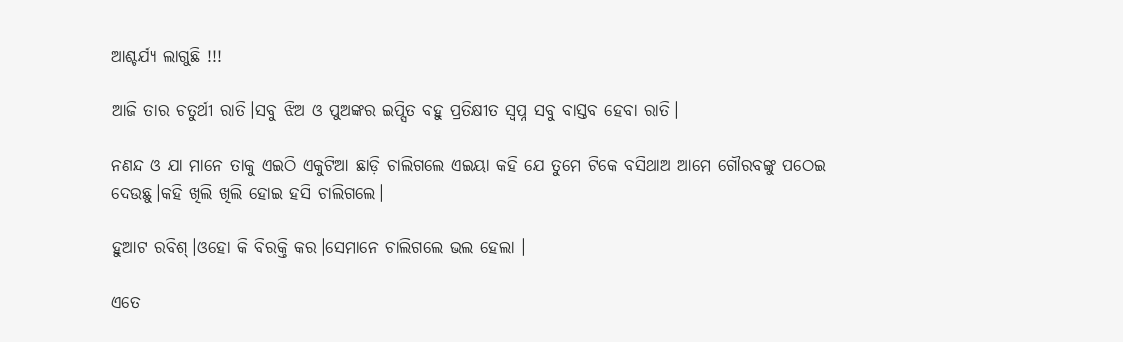ଆଶ୍ଚର୍ଯ୍ୟ ଲାଗୁଛି !!!

ଆଜି ତାର ଚତୁର୍ଥୀ ରାତି।ସବୁ ଝିଅ ଓ ପୁଅଙ୍କର ଇପ୍ସିତ ବହୁ ପ୍ରତିକ୍ଷୀତ ସ୍ବପ୍ନ ସବୁ ବାସ୍ତବ ହେବା ରାତି।

ନଣନ୍ଦ ଓ ଯା ମାନେ ତାକୁ ଏଇଠି ଏକୁଟିଆ ଛାଡ଼ି ଚାଲିଗଲେ ଏଇୟା କହି ଯେ ତୁମେ ଟିକେ ବସିଥାଅ ଆମେ ଗୌରବଙ୍କୁ ପଠେଇ ଦେଉଛୁ।କହି ଖିଲି ଖିଲି ହୋଇ ହସି ଚାଲିଗଲେ।

ହୁଆଟ ରବିଶ୍।ଓହୋ କି ବିରକ୍ତି କର।ସେମାନେ ଚାଲିଗଲେ ଭଲ ହେଲା ।

ଏତେ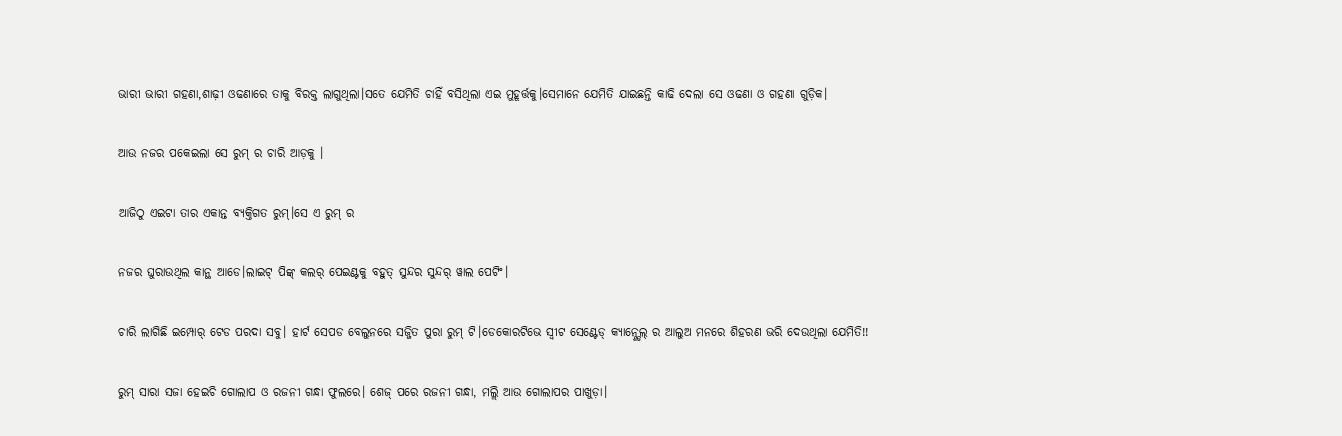ଭାରୀ ଭାରୀ ଗହଣା,ଶାଢ଼ୀ ଓଢଣାରେ ତାକୁ ବିରକ୍ତ ଲାଗୁଥିଲା।ସତେ ଯେମିତି ଚାହିଁ ବସିଥିଲା ଏଇ ମୁହୂର୍ତ୍ତକୁ।ସେମାନେ ଯେମିତି ଯାଇଛନ୍ତି କାଢି ଦେଲା ସେ ଓଢଣା ଓ ଗହଣା ଗୁଡ଼ିକ।

ଆଉ ନଜର ପକେଇଲା ସେ ରୁମ୍ ର ଚାରି ଆଡ଼କୁ ।

ଆଜିଠୁ ଏଇଟା ତାର ଏକାନ୍ତ ବ୍ୟକ୍ତିଗତ ରୁମ୍।ସେ ଏ ରୁମ୍ ର

ନଜର ଘୁରାଉଥିଲ କାନ୍ଥ ଆଡେ।ଲାଇଟ୍ ପିଙ୍କ୍ କଲର୍ ପେଇଣ୍ଟକୁ ବହୁତ୍ ସୁନ୍ଦର ସୁନ୍ଦର୍ ୱାଲ ପେଟିଂ।

ଚାରି ଲାଗିଛି ଇମ୍ପୋର୍ ଟେଡ ପରଦା ସବୁ। ହାର୍ଟ ସେପଡ ବେଲୁନରେ ସଜ୍ଜିତ ପୁରା ରୁମ୍ ଟି।ଡେକୋରଟିଭେ ସ୍ଵୀଟ ସେଣ୍ଟେଡ୍ କ୍ୟାନ୍ଣ୍ଡେଲ୍ ର ଆଲୁଅ ମନରେ ଶିହରଣ ଭରି ଦେଉଥିଲା ଯେମିତି!!

ରୁମ୍ ସାରା ସଜା ହେଇଚି ଗୋଲାପ ଓ ରଜନୀ ଗନ୍ଧା ଫୁଲରେ। ଶେଜ୍ ପରେ ରଜନୀ ଗନ୍ଧା, ମଲ୍ଲି ଆଉ ଗୋଲାପର ପାଖୁଡ଼ା।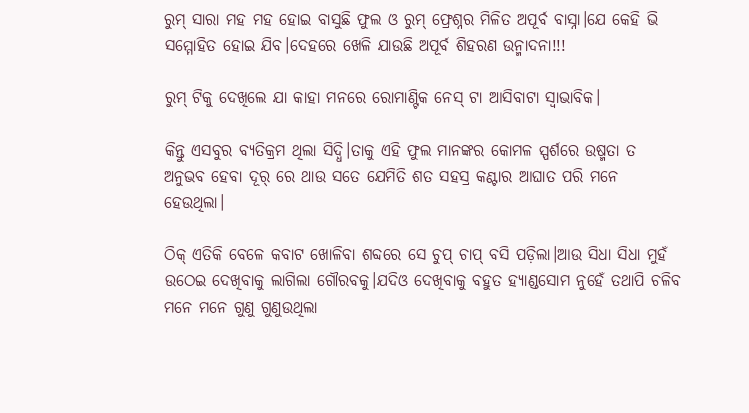ରୁମ୍ ସାରା ମହ ମହ ହୋଇ ବାସୁଛି ଫୁଲ ଓ ରୁମ୍ ଫ୍ରେଶ୍ନର ମିଳିତ ଅପୂର୍ବ ବାସ୍ନା।ଯେ କେହି ଭି ସମ୍ମୋହିତ ହୋଇ ଯିବ।ଦେହରେ ଖେଳି ଯାଉଛି ଅପୂର୍ବ ଶିହରଣ ଉନ୍ମାଦନା!!!

ରୁମ୍ ଟିକୁ ଦେଖିଲେ ଯା କାହା ମନରେ ରୋମାଣ୍ଟିକ ନେସ୍ ଟା ଆସିବାଟା ସ୍ଵାଭାବିକ।

କିନ୍ତୁ ଏସବୁର ବ୍ୟତିକ୍ରମ ଥିଲା ସିଦ୍ଧି।ତାକୁ ଏହି ଫୁଲ ମାନଙ୍କର କୋମଳ ସ୍ପର୍ଶରେ ଉଷ୍ମତା ତ ଅନୁଭବ ହେବା ଦୂର୍ ରେ ଥାଉ ସତେ ଯେମିତି ଶତ ସହସ୍ର କଣ୍ଟାର ଆଘାତ ପରି ମନେ ହେଉଥିଲା।

ଠିକ୍ ଏତିକି ବେଳେ କବାଟ ଖୋଳିବା ଶବ୍ଦରେ ସେ ଚୁପ୍ ଚାପ୍ ବସି ପଡ଼ିଲା।ଆଉ ସିଧା ସିଧା ମୁହଁ ଉଠେଇ ଦେଖିବାକୁ ଲାଗିଲା ଗୌରବକୁ।ଯଦିଓ ଦେଖିବାକୁ ବହୁତ ହ୍ୟାଣ୍ଡସୋମ ନୁହେଁ ତଥାପି ଚଳିବ ମନେ ମନେ ଗୁଣୁ ଗୁଣୁଉଥିଲା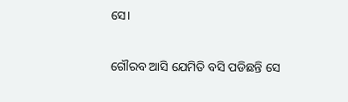ସେ।

ଗୌରବ ଆସି ଯେମିତି ବସି ପଡିଛନ୍ତି ସେ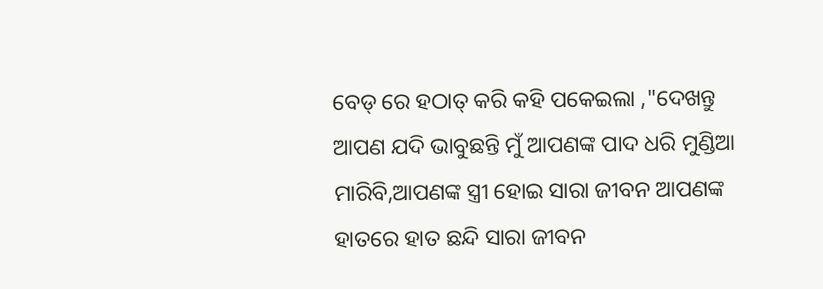ବେଡ୍ ରେ ହଠାତ୍ କରି କହି ପକେଇଲା ,"ଦେଖନ୍ତୁ ଆପଣ ଯଦି ଭାବୁଛନ୍ତି ମୁଁ ଆପଣଙ୍କ ପାଦ ଧରି ମୁଣ୍ଡିଆ ମାରିବି,ଆପଣଙ୍କ ସ୍ତ୍ରୀ ହୋଇ ସାରା ଜୀବନ ଆପଣଙ୍କ ହାତରେ ହାତ ଛନ୍ଦି ସାରା ଜୀବନ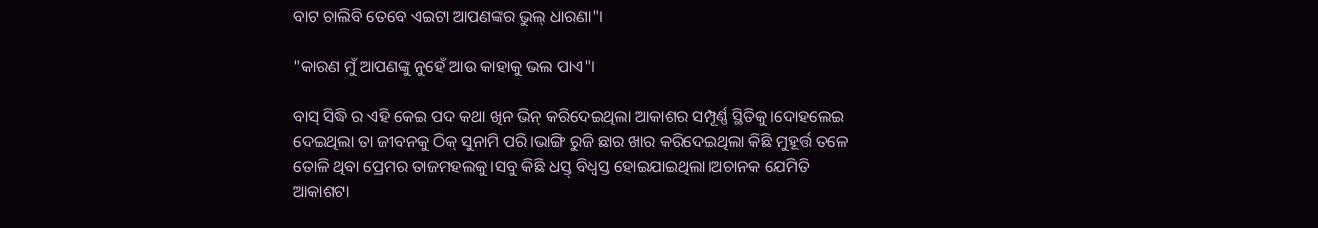ବାଟ ଚାଲିବି ତେବେ ଏଇଟା ଆପଣଙ୍କର ଭୁଲ୍ ଧାରଣା"।

"କାରଣ ମୁଁ ଆପଣଙ୍କୁ ନୁହେଁ ଆଉ କାହାକୁ ଭଲ ପାଏ"।

ବାସ୍ ସିଦ୍ଧି ର ଏହି କେଇ ପଦ କଥା ଖିନ ଭିନ୍ କରିଦେଇଥିଲା ଆକାଶର ସମ୍ପୂର୍ଣ୍ଣ ସ୍ଥିତିକୁ।ଦୋହଲେଇ ଦେଇଥିଲା ତା ଜୀବନକୁ ଠିକ୍ ସୁନାମି ପରି।ଭାଙ୍ଗି ରୁଜି ଛାର ଖାର କରିଦେଇଥିଲା କିଛି ମୁହୂର୍ତ୍ତ ତଳେ ତୋଳି ଥିବା ପ୍ରେମର ତାଜମହଲକୁ।ସବୁ କିଛି ଧସ୍ତ୍ ବିଧ୍ୱସ୍ତ ହୋଇଯାଇଥିଲା।ଅଚାନକ ଯେମିତି ଆକାଶଟା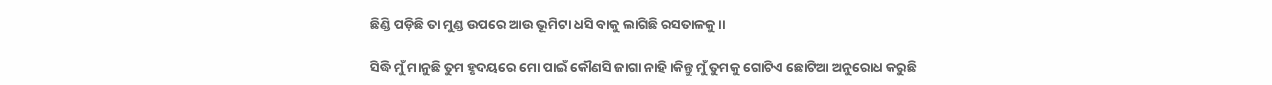ଛିଣ୍ଡି ପଡ଼ିଛି ତା ମୁଣ୍ଡ ଉପରେ ଆଉ ଭୂମିଟା ଧସି ବାକୁ ଲାଗିଛି‌ ରସତାଳକୁ।।

ସିଦ୍ଧି ମୁଁ ମାନୁଛି ତୁମ ହୃଦୟରେ ମୋ ପାଇଁ କୌଣସି ଜାଗା ନାହି।କିନ୍ତୁ ମୁଁ ତୁମକୁ ଗୋଟିଏ ଛୋଟିଆ ଅନୁରୋଧ କରୁଛି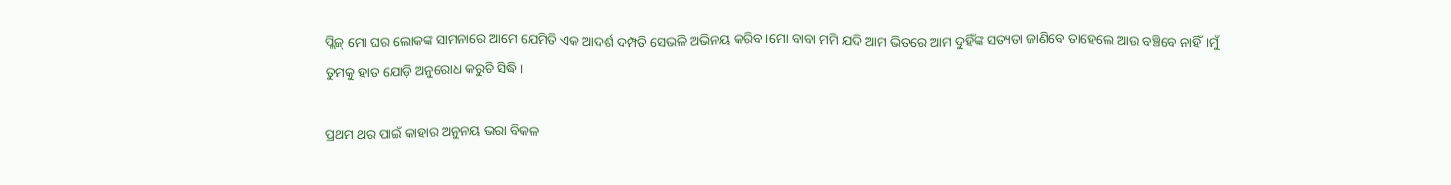ପ୍ଲିଜ୍ ମୋ ଘର ଲୋକଙ୍କ ସାମନାରେ ଆମେ ଯେମିତି ଏକ ଆଦର୍ଶ ଦମ୍ପତି ସେଭଳି ଅଭିନୟ କରିବ।ମୋ ବାବା ମମି ଯଦି ଆମ ଭିତରେ ଆମ ଦୁହିଁଙ୍କ ସତ୍ୟତା ଜାଣିବେ ତାହେଲେ ଆଉ ବଞ୍ଚିବେ ନାହିଁ।ମୁଁ ତୁମକୁ ହାତ ଯୋଡ଼ି ଅନୁରୋଧ କରୁଚି ସିଦ୍ଧି।

ପ୍ରଥମ ଥର ପାଇଁ କାହାର ଅନୁନୟ ଭରା ବିକଳ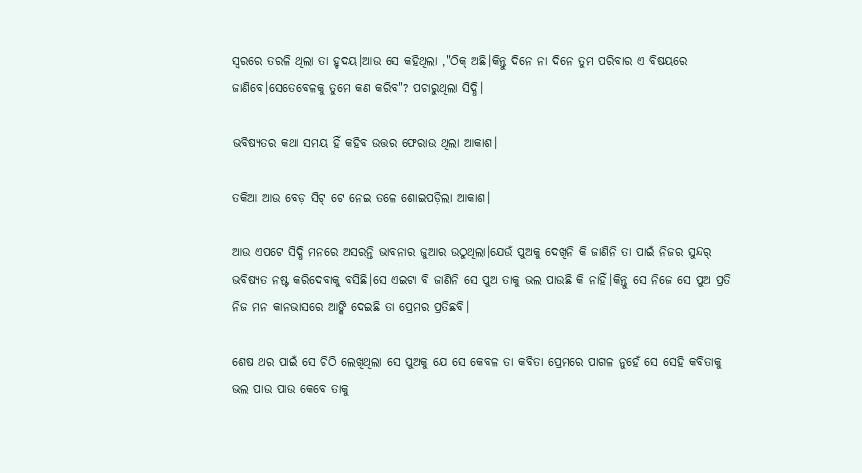ସ୍ୱରରେ ତରଳି ଥିଲା ତା ହୃଦୟ।ଆଉ ସେ କହିଥିଲା ,"ଠିକ୍ ଅଛି।କିନ୍ତୁ ଦିନେ ନା ଦିନେ ତୁମ ପରିବାର ଏ ବିଷୟରେ ଜାଣିବେ।ସେତେବେଳକୁ ତୁମେ କଣ କରିବ"? ପଚାରୁଥିଲା ସିଦ୍ଧି।

ଭବିଷ୍ୟତର କଥା ସମୟ ହିଁ କହିବ ଉତ୍ତର ଫେରାଉ ଥିଲା ଆକାଶ।

ତକିଆ ଆଉ ବେଡ଼ ସିଟ୍ ଟେ ନେଇ ତଳେ ଶୋଇପଡ଼ିଲା ଆକାଶ।

ଆଉ ଏପଟେ ସିଦ୍ଧି ମନରେ ଅସରନ୍ତି ଭାବନାର ଜୁଆର ଉଠୁଥିଲା।ଯେଉଁ ପୁଅକୁ ଦେଖିନି କି ଜାଣିନି ତା ପାଇଁ ନିଜର ସୁନ୍ଦର୍ ଭବିଷ୍ୟତ ନଷ୍ଟ କରିଦେବାକୁ ବସିଛି।ସେ ଏଇଟା ବି ଜାଣିନି ସେ ପୁଅ ତାକୁ ଭଲ ପାଉଛି କି ନାହିଁ।କିନ୍ତୁ ସେ ନିଜେ ସେ ପୁଅ ପ୍ରତି ନିଜ ମନ କାନଭାସରେ ଆଙ୍କି ଦେଇଛି ତା ପ୍ରେମର ପ୍ରତିଛବି।

ଶେଷ ଥର ପାଇଁ ସେ ଚିଠି ଲେଖିଥିଲା ସେ ପୁଅକୁ ଯେ ସେ କେବଳ ତା କବିତା ପ୍ରେମରେ ପାଗଳ ନୁହେଁ ସେ ସେହି କବିତାକୁ ଭଲ ପାଉ ପାଉ କେବେ ତାକୁ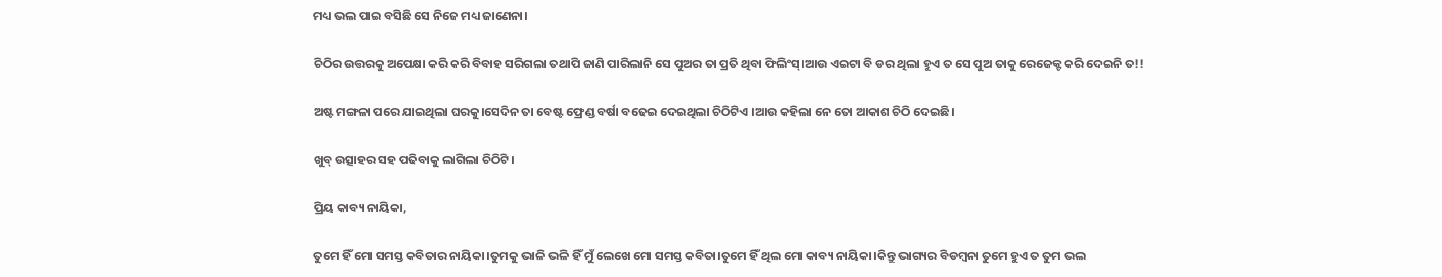ମଧ୍ୟ ଭଲ ପାଇ ବସିଛି ସେ ନିଜେ ମଧ୍ୟ ଜାଣେନା।

ଚିଠିର ଉତ୍ତରକୁ ଅପେକ୍ଷା କରି କରି ବିବାହ ସରିଗଲା ତଥାପି ଜାଣି ପାରିଲାନି ସେ ପୁଅର ତା ପ୍ରତି ଥିବା ଫିଲିଂସ୍।ଆଉ ଏଇଟା ବି ଡର ଥିଲା ହୁଏ ତ ସେ ପୁଅ ତାକୁ ରେଜେକ୍ଟ କରି ଦେଇନି ତ!!

ଅଷ୍ଟ ମଙ୍ଗଳା ପରେ ଯାଇଥିଲା ଘରକୁ।ସେଦିନ ତା ବେଷ୍ଟ ଫ୍ରେଣ୍ଡ ବର୍ଷା ବଢେଇ ଦେଇଥିଲା ଚିଠିଟିଏ ।ଆଉ କହିଲା ନେ ତୋ ଆକାଶ ଚିଠି ଦେଇଛି।

ଖୁବ୍ ଉତ୍ସାହର ସହ ପଢିବାକୁ ଲାଗିଲା ଚିଠିଟି।

ପ୍ରିୟ କାବ୍ୟ ନାୟିକା,

ତୁମେ ହିଁ ମୋ ସମସ୍ତ କବିତାର ନାୟିକା।ତୁମକୁ ଭାଳି ଭଳି ହିଁ ମୁଁ ଲେଖେ ମୋ ସମସ୍ତ କବିତା।ତୁମେ ହିଁ ଥିଲ ମୋ କାବ୍ୟ ନାୟିକା।କିନ୍ତୁ ଭାଗ୍ୟର ବିଡମ୍ବନା ତୁମେ ହୁଏ ତ ତୁମ ଭଲ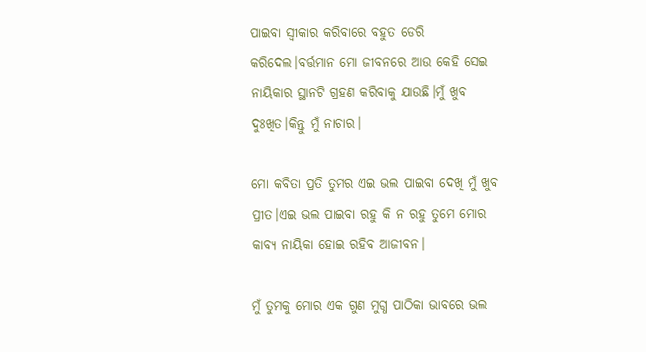ପାଇବା ସ୍ବୀକାର କରିବାରେ ବହୁତ ଡେରି କରିଦେଲ।ବର୍ତ୍ତମାନ ମୋ ଜୀବନରେ ଆଉ କେହି ସେଇ ନାୟିକାର ସ୍ଥାନଟି ଗ୍ରହଣ କରିବାକୁ ଯାଉଛି।ମୁଁ ଖୁବ ଦୁଃଖିତ।କିନ୍ତୁ ମୁଁ ନାଚାର।

ମୋ କବିତା ପ୍ରତି ତୁମର ଏଇ ଭଲ ପାଇବା ଦେଖି ମୁଁ ଖୁବ ପ୍ରୀତ।ଏଇ ଭଲ ପାଇବା ରହୁ କି ନ ରହୁ ତୁମେ ମୋର କାବ୍ୟ ନାୟିକା ହୋଇ ରହିବ ଆଜୀବନ।

ମୁଁ ତୁମକୁ ମୋର ଏକ ଗୁଣ ମୁଗ୍ଧ ପାଠିକା ଭାବରେ ଭଲ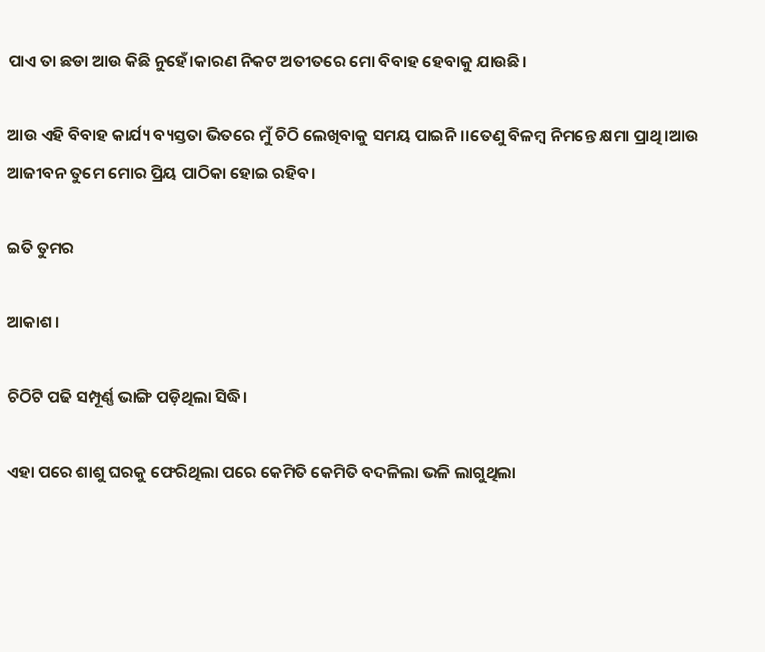ପାଏ ତା ଛଡା ଆଉ କିଛି ନୁହେଁ।କାରଣ ନିକଟ ଅତୀତରେ ମୋ ବିବାହ ହେବାକୁ ଯାଉଛି।

ଆଉ ଏହି ବିବାହ କାର୍ଯ୍ୟ ବ୍ୟସ୍ତତା ଭିତରେ ମୁଁ ଚିଠି ଲେଖିବାକୁ ସମୟ ପାଇନି।।ତେଣୁ ବିଳମ୍ବ ନିମନ୍ତେ କ୍ଷମା ପ୍ରାଥି।ଆଉ ଆଜୀବନ ତୁମେ ମୋର ପ୍ରିୟ ପାଠିକା ହୋଇ ରହିବ।

ଇତି ତୁମର

ଆକାଶ।

ଚିଠିଟି ପଢି ସମ୍ପୂର୍ଣ୍ଣ ଭାଙ୍ଗି ପଡ଼ିଥିଲା ସିଦ୍ଧି।

ଏହା ପରେ ଶାଶୁ ଘରକୁ ଫେରିଥିଲା ପରେ କେମିତି କେମିତି ବଦଳିଲା ଭଳି ଲାଗୁଥିଲା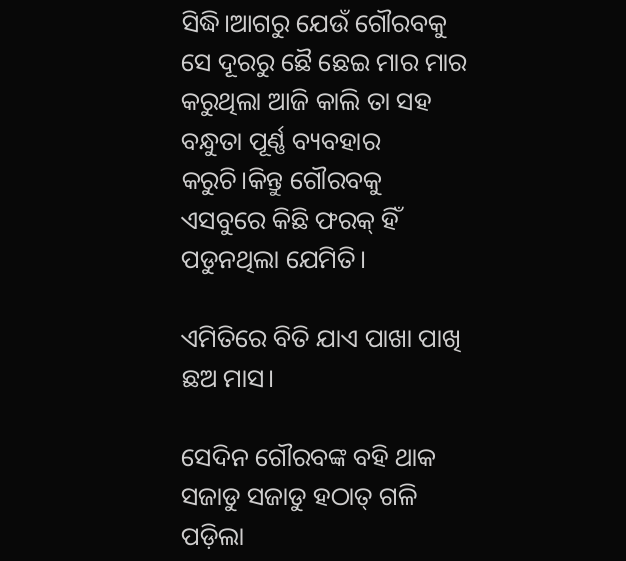ସିଦ୍ଧି।ଆଗରୁ ଯେଉଁ ଗୌରବକୁ ସେ ଦୂରରୁ ଛୈ ଛେଇ ମାର ମାର କରୁଥିଲା ଆଜି କାଲି ତା ସହ ବନ୍ଧୁତା ପୂର୍ଣ୍ଣ ବ୍ୟବହାର କରୁଚି।କିନ୍ତୁ ଗୌରବକୁ ଏସବୁରେ କିଛି ଫରକ୍ ହିଁ ପଡୁନଥିଲା ଯେମିତି।

ଏମିତିରେ ବିତି ଯାଏ ପାଖା ପାଖି ଛଅ ମାସ।

ସେଦିନ ଗୌରବଙ୍କ ବହି ଥାକ ସଜାଡୁ ସଜାଡୁ ହଠାତ୍ ଗଳି ପଡ଼ିଲା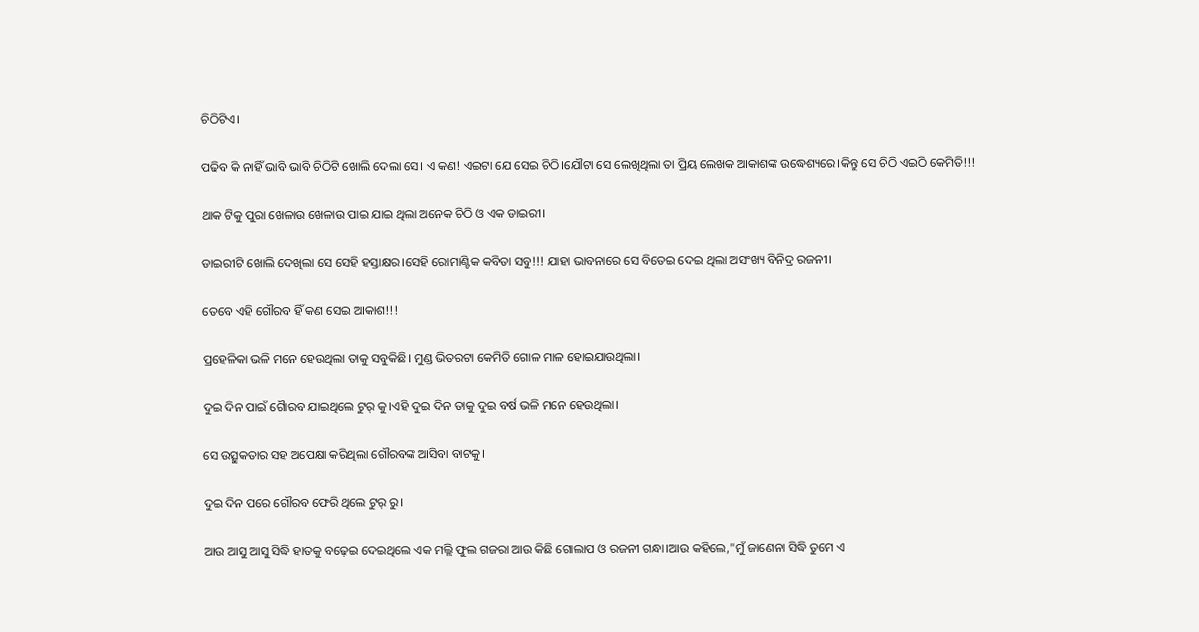ଚିଠିଟିଏ।

ପଢିବ କି ନାହିଁ ଭାବି ଭାବି ଚିଠିଟି ଖୋଲି ଦେଲା ସେ। ଏ କଣ! ଏଇଟା ଯେ ସେଇ ଚିଠି।ଯୌଟା ସେ ଲେଖିଥିଲା ତା ପ୍ରିୟ ଲେଖକ ଆକାଶଙ୍କ ଉଦ୍ଧେଶ୍ୟରେ।କିନ୍ତୁ ସେ ଚିଠି ଏଇଠି କେମିତି!!!

ଥାକ ଟିକୁ ପୁରା ଖେଳାଉ ଖେଳାଉ ପାଇ ଯାଇ ଥିଲା ଅନେକ ଚିଠି ଓ ଏକ ଡାଇରୀ।

ଡାଇରୀଟି ଖୋଲି ଦେଖିଲା ସେ ସେହି ହସ୍ତାକ୍ଷର।ସେହି ରୋମାଣ୍ଟିକ କବିତା ସବୁ!!! ଯାହା ଭାବନାରେ ସେ ବିତେଇ ଦେଇ ଥିଲା ଅସଂଖ୍ୟ ବିନିଦ୍ର ରଜନୀ।

ତେବେ ଏହି ଗୌରବ ହିଁ କଣ ସେଇ ଆକାଶ!!!

ପ୍ରହେଳିକା ଭଳି ମନେ ହେଉଥିଲା ତାକୁ ସବୁକିଛି। ମୁଣ୍ଡ ଭିତରଟା କେମିତି ଗୋଳ ମାଳ ହୋଇଯାଉଥିଲା।

ଦୁଇ ଦିନ ପାଇଁ ଗୋୖରବ ଯାଇଥିଲେ ଟୁର୍ କୁ।ଏହି ଦୁଇ ଦିନ ତାକୁ ଦୁଇ ବର୍ଷ ଭଳି ମନେ ହେଉଥିଲା।

ସେ ଉତ୍ସୁକତାର ସହ ଅପେକ୍ଷା କରିଥିଲା ଗୌରବଙ୍କ ଆସିବା ବାଟକୁ।

ଦୁଇ ଦିନ ପରେ ଗୌରବ ଫେରି ଥିଲେ ଟୁର୍ ରୁ।

ଆଉ ଆସୁ ଆସୁ ସିଦ୍ଧି ହାତକୁ ବଢ଼େଇ ଦେଇଥିଲେ ଏକ ମଲ୍ଲି ଫୁଲ ଗଜରା ଆଉ କିଛି ଗୋଲାପ ଓ ରଜନୀ ଗନ୍ଧା।ଆଉ କହିଲେ,"ମୁଁ ଜାଣେନା ସିଦ୍ଧି ତୁମେ ଏ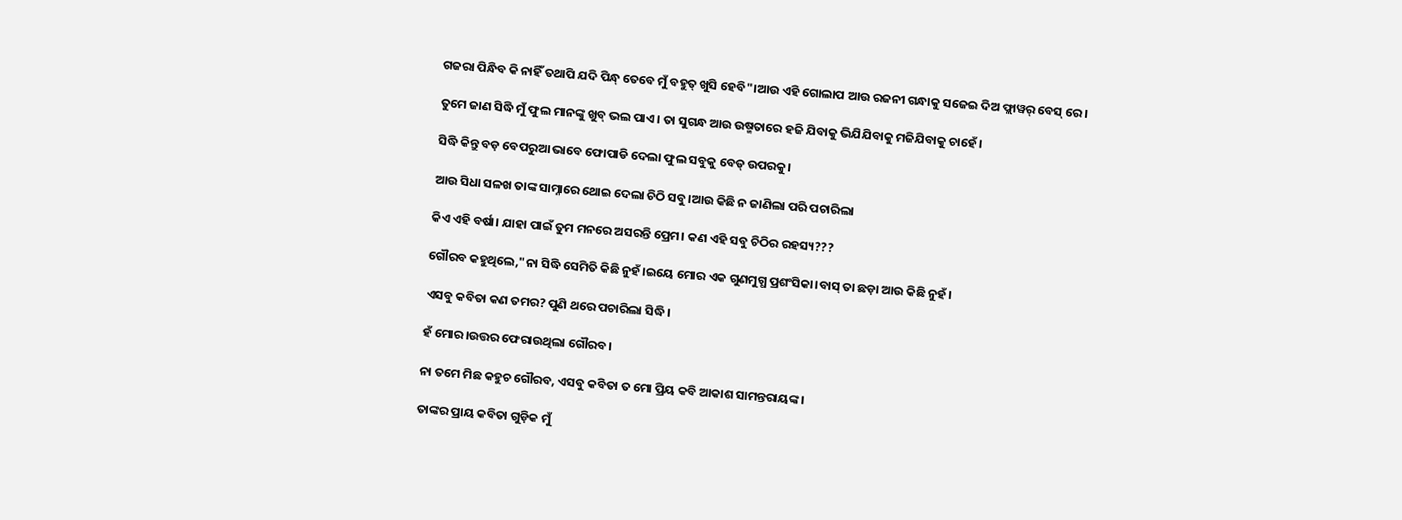ଗଜରା ପିନ୍ଧିବ କି ନାହିଁ ତଥାପି ଯଦି ପିନ୍ଧ୍ ତେବେ ମୁଁ ବହୁତ୍ ଖୁସି ହେବି"।ଆଉ ଏହି ଗୋଲାପ ଆଉ ରଜନୀ ଗନ୍ଧାକୁ ସଜେଇ ଦିଅ ଫ୍ଲାୱର୍ ବେସ୍ ରେ।

ତୁମେ ଜାଣ ସିଦ୍ଧି ମୁଁ ଫୁଲ ମାନଙ୍କୁ ଖୁବ୍ ଭଲ ପାଏ। ତା ସୁଗନ୍ଧ ଆଉ ଉଷ୍ମତାରେ ହଜି ଯିବାକୁ ଭିଯିଯିବାକୁ ମଜିଯିବାକୁ ଚାହେଁ।

ସିଦ୍ଧି କିନ୍ତୁ ବଡ଼ ବେପରୁଆ ଭାବେ ଫୋପାଡି ଦେଲା ଫୁଲ ସବୁକୁ ବେଡ୍ ଉପରକୁ।

ଆଉ ସିଧା ସଳଖ ତାଙ୍କ ସାମ୍ନାରେ ଥୋଇ ଦେଲା ଚିଠି ସବୁ।ଆଉ କିଛି ନ ଜାଣିଲା ପରି ପଚାରିଲା

କିଏ ଏହି ବର୍ଷା। ଯାହା ପାଇଁ ତୁମ ମନରେ ଅସରନ୍ତି ପ୍ରେମ। କଣ ଏହି ସବୁ ଚିଠିର ରହସ୍ୟ???

ଗୌରବ କହୁଥିଲେ,"ନା ସିଦ୍ଧି ସେମିତି କିଛି ନୁହଁ।ଇୟେ ମୋର ଏକ ଗୁଣମୁଗ୍ଧ ପ୍ରଶଂସିକା।ବାସ୍ ତା ଛଡ଼ା ଆଉ କିଛି ନୁହଁ।

ଏସବୁ କବିତା କଣ ତମର? ପୁଣି ଥରେ ପଚାରିଲା ସିଦ୍ଧି।

ହଁ ମୋର।ଉତ୍ତର ଫେରାଉଥିଲା ଗୌରବ।

ନା ତମେ ମିଛ କହୁଚ ଗୌରବ, ଏସବୁ କବିତା ତ ମୋ ପ୍ରିୟ କବି ଆକାଶ ସାମନ୍ତରାୟଙ୍କ।

ତାଙ୍କର ପ୍ରାୟ କବିତା ଗୁଡ଼ିକ ମୁଁ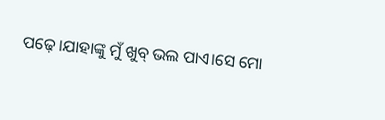ପଢ଼େ।ଯାହାଙ୍କୁ ମୁଁ ଖୁବ୍ ଭଲ ପାଏ।ସେ ମୋ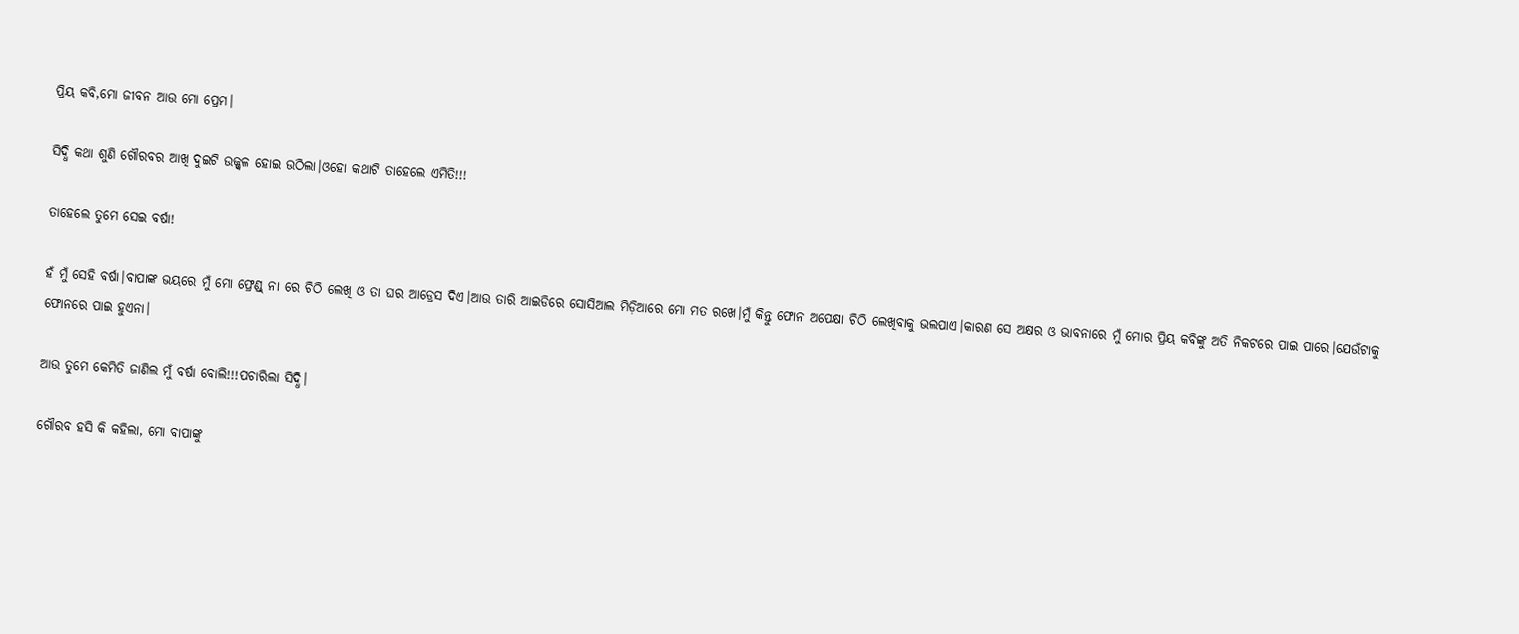ପ୍ରିୟ କବି,ମୋ ଜୀବନ ଆଉ ମୋ ପ୍ରେମ।

ସିଦ୍ଧି କଥା ଶୁଣି ଗୌରବର ଆଖି ଦୁଇଟି ଉଜ୍ଜ୍ୱଳ ହୋଇ ଉଠିଲା।ଓହୋ କଥାଟି ତାହେଲେ ଏମିତି!!!

ତାହେଲେ ତୁମେ ସେଇ ବର୍ଷା!

ହଁ ମୁଁ ସେହି ବର୍ଷା।ବାପାଙ୍କ ଭୟରେ ମୁଁ ମୋ ଫ୍ରେଣ୍ଡ୍ ନା ରେ ଚିଠି ଲେଖି ଓ ତା ଘର ଆଡ୍ରେସ ଦିଏ।ଆଉ ତାରି ଆଇଡିରେ ସୋସିଆଲ ମିଡ଼ିଆରେ ମୋ ମତ ରଖେ।ମୁଁ କିନ୍ତୁ ଫୋନ ଅପେକ୍ଷା ଚିଠି ଲେଖିବାକୁ ଭଲପାଏ।କାରଣ ସେ ଅକ୍ଷର ଓ ଭାବନାରେ ମୁଁ ମୋର ପ୍ରିୟ କବିଙ୍କୁ ଅତି ନିକଟରେ ପାଇ ପାରେ।ଯେଉଁଟାକୁ ଫୋନରେ ପାଇ ହୁଏନା।

ଆଉ ତୁମେ କେମିତି ଜାଣିଲ ମୁଁ ବର୍ଷା ବୋଲି!!!ପଚାରିଲା ସିଦ୍ଧି।

ଗୌରବ ହସି କି କହିଲା, ମୋ ବାପାଙ୍କୁ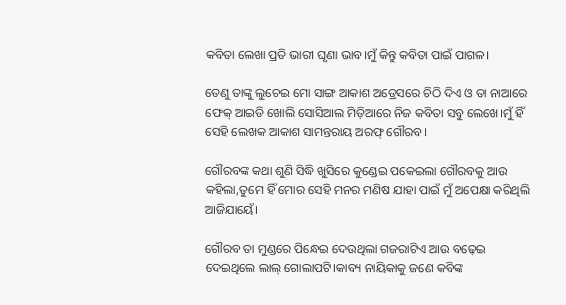କବିତା ଲେଖା ପ୍ରତି ଭାରୀ ଘୃଣା ଭାବ।ମୁଁ କିନ୍ତୁ କବିତା ପାଇଁ ପାଗଳ।

ତେଣୁ ତାଙ୍କୁ ଲୁଚେଇ ମୋ ସାଙ୍ଗ ଆକାଶ ଅଡ୍ରେସରେ ଚିଠି ଦିଏ ଓ ତା ନାଆରେ ଫେକ୍ ଆଇଡି ଖୋଲି ସୋସିଆଲ ମିଡ଼ିଆରେ ନିଜ କବିତା ସବୁ ଲେଖେ।ମୁଁ ହିଁ ସେହି ଲେଖକ ଆକାଶ ସାମନ୍ତରାୟ ଅରଫ୍ ଗୌରବ।

ଗୌରବଙ୍କ କଥା ଶୁଣି ସିଦ୍ଧି ଖୁସିରେ କୁଣ୍ଡେଇ ପକେଇଲା ଗୌରବକୁ ଆଉ କହିଲା,ତୁମେ ହିଁ ମୋର ସେହି ମନର ମଣିଷ ଯାହା ପାଇଁ ମୁଁ ଅପେକ୍ଷା କରିଥିଲି ଆଜିଯାୟେଁ।

ଗୌରବ ତା ମୁଣ୍ଡରେ ପିନ୍ଧେଇ ଦେଉଥିଲା ଗଜରାଟିଏ ଆଉ ବଢ଼େଇ ଦେଇଥିଲେ ଲାଲ୍ ଗୋଲାପଟି।କାବ୍ୟ ନାୟିକାକୁ ଜଣେ କବିଙ୍କ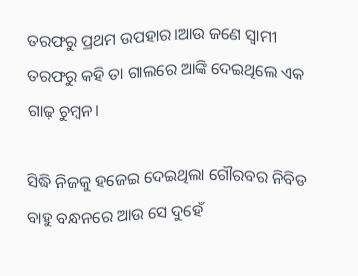ତରଫରୁ ପ୍ରଥମ ଉପହାର।ଆଉ ଜଣେ ସ୍ୱାମୀ ତରଫରୁ କହି ତା ଗାଲରେ ଆଙ୍କି ଦେଇଥିଲେ ଏକ ଗାଢ଼ ଚୁମ୍ବନ।

ସିଦ୍ଧି ନିଜକୁ ହଜେଇ ଦେଇଥିଲା ଗୌରବର ନିବିଡ ବାହୁ ବନ୍ଧନରେ ଆଉ ସେ ଦୁହେଁ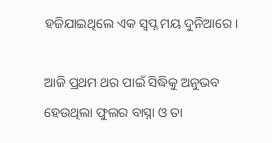ହଜିଯାଇଥିଲେ ଏକ ସ୍ଵପ୍ନ ମୟ ଦୁନିଆରେ।

ଆଜି ପ୍ରଥମ ଥର ପାଇଁ ସିଦ୍ଧିକୁ ଅନୁଭବ ହେଉଥିଲା ଫୁଲର ବାସ୍ନା ଓ ତା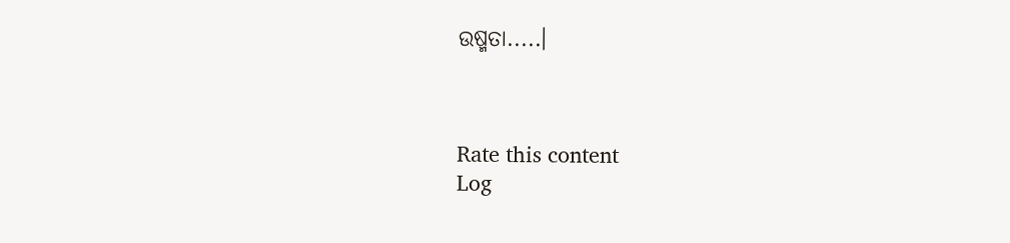ଉଷ୍ମତା.....।



Rate this content
Log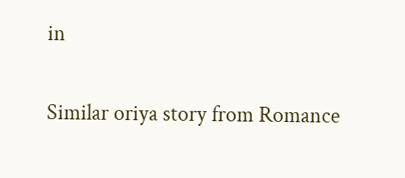in

Similar oriya story from Romance